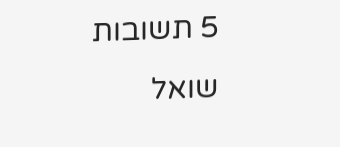5 תשובות
שואל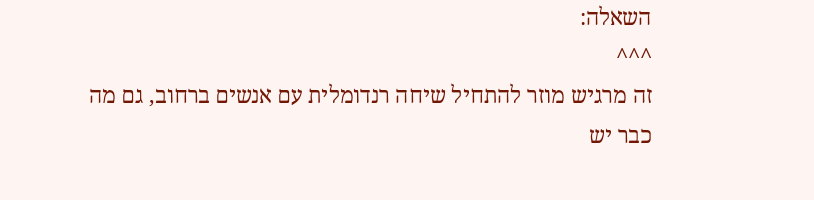השאלה:
^^^
זה מרגיש מוזר להתחיל שיחה רנדומלית עם אנשים ברחוב, גם מה כבר יש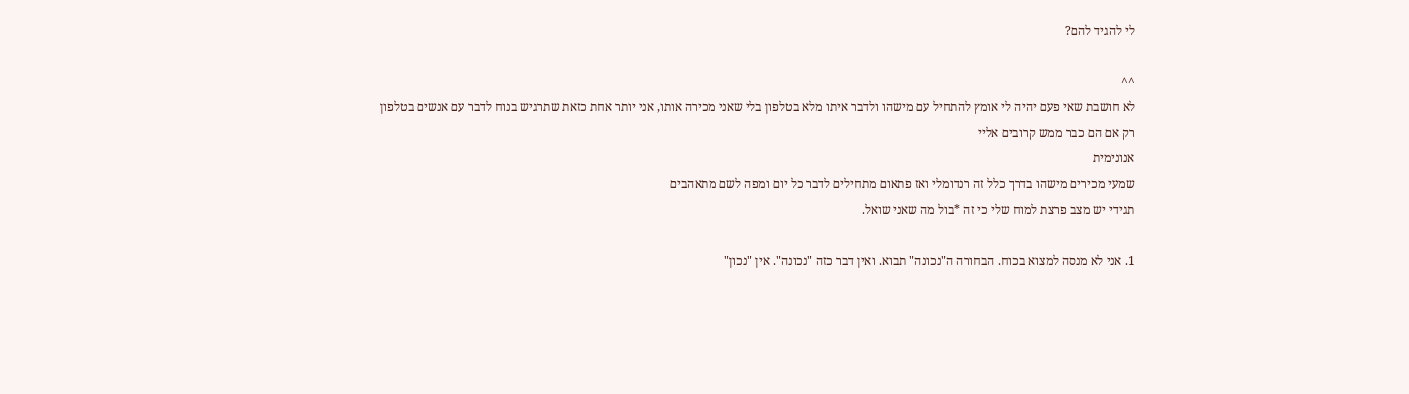לי להגיד להם?

^^
לא חושבת שאי פעם יהיה לי אומץ להתחיל עם מישהו ולדבר איתו מלא בטלפון בלי שאני מכירה אותו, אני יותר אחת כזאת שתרגיש בנוח לדבר עם אנשים בטלפון רק אם הם כבר ממש קרובים אליי
אנונימית
שמעי מכירים מישהו בדרך כלל זה רנדומלי ואז פתאום מתחילים לדבר כל יום ומפה לשם מתאהבים
תגידי יש מצב פרצת למוח שלי כי זה *בול מה שאני שואל.

1. אני לא מנסה למצוא בכוח. הבחורה ה"נכונה" תבוא. ואין דבר כזה "נכונה". אין "נכון"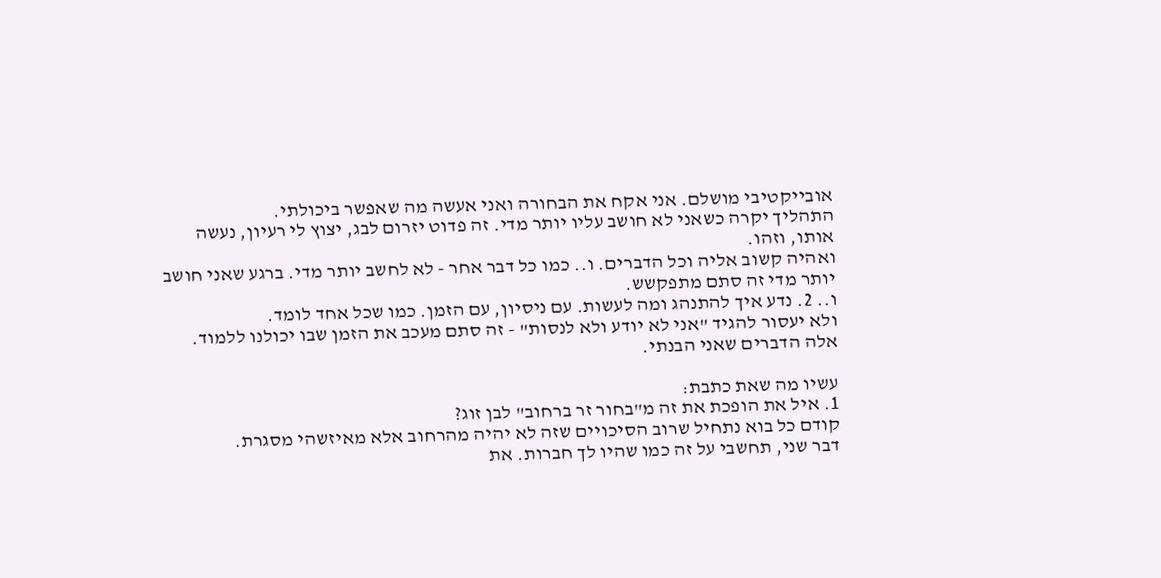אובייקטיבי מושלם. אני אקח את הבחורה ואני אעשה מה שאפשר ביכולתי.
התהליך יקרה כשאני לא חושב עליו יותר מדי. זה פדוט יזרום לבג, יצוץ לי רעיון, נעשה אותו, וזהו.
ואהיה קשוב אליה וכל הדברים. ו.. כמו כל דבר אחר - לא לחשב יותר מדי. ברגע שאני חושב יותר מדי זה סתם מתפקשש.
ו.. 2. נדע איך להתנהג ומה לעשות. עם ניסיון, עם הזמן. כמו שכל אחד לומד.
ולא יעסור להגיד "אני לא יודע ולא לנסות" - זה סתם מעכב את הזמן שבו יכולנו ללמוד.
אלה הדברים שאני הבנתי.

עשיו מה שאת כתבת:
1. איל את הופכת את זה מ"בחור זר ברחוב" לבן זוג?
קודם כל בוא נתחיל שרוב הסיכויים שזה לא יהיה מהרחוב אלא מאיזשהי מסגרת.
דבר שני, תחשבי על זה כמו שהיו לך חברות. את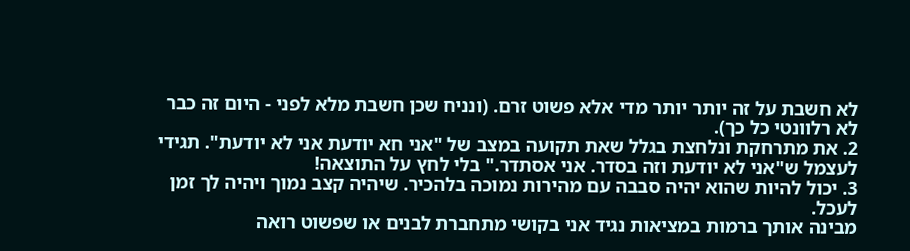לא חשבת על זה יותר יותר מדי אלא פשוט זרם. (ונניח שכן חשבת מלא לפני - היום זה כבר לא רלוונטי כל כך).
2. את מתרחקת ונלחצת בגלל שאת תקועה במצב של "אני חא יודעת אני לא יודעת". תגידי לעצמל ש"אני לא יודעת וזה בסדר. אני אסתדר." בלי לחץ על התוצאה!
3. יכול להיות שהוא יהיה סבבה עם מהירות נמוכה בלהכיר. שיהיה קצב נמוך ויהיה לך זמן לעכל.
מבינה אותך ברמות במציאות נגיד אני בקושי מתחברת לבנים או שפשוט רואה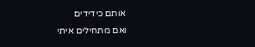אותם כידידים
ואם מתחילים איתי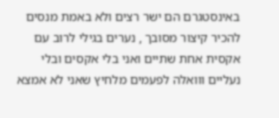באינסטגרם הם ישר רצים ולא באמת מנסים להכיר קיצור מסובך , נערים בגילי לרוב עם אקסית אחת שתיים ואני בלי אקסים ובלי נעליים ווואלה לפעמים מלחיץ שאני לא אמצא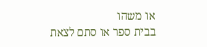או משהו
בבית ספר או סתם לצאת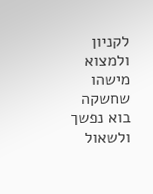לקניון ולמצוא מישהו שחשקה בוא נפשך ולשאול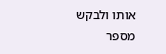אותו ולבקש מספר